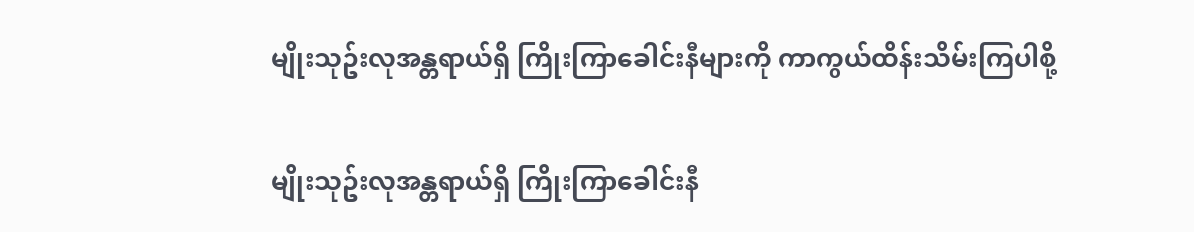မျိုးသုဥ်းလုအန္တရာယ်ရှိ ကြိုးကြာခေါင်းနီများကို ကာကွယ်ထိန်းသိမ်းကြပါစို့

မျိုးသုဥ်းလုအန္တရာယ်ရှိ ကြိုးကြာခေါင်းနီ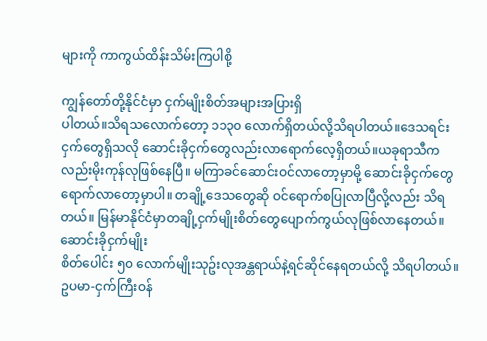များကို ကာကွယ်ထိန်းသိမ်းကြပါစို့

ကျွန်တော်တို့နိုင်ငံမှာ ငှက်မျိုးစိတ်အများအပြားရှိ
ပါတယ်။သိရသလောက်တော့ ၁၁၃၀ လောက်ရှိတယ်လို့သိရပါတယ်။ဒေသရင်းငှက်တွေရှိသလို ဆောင်းခိုငှက်တွေလည်းလာရောက်လေ့ရှိတယ်။ယခုရာသီကလည်းမိုးကုန်လုဖြစ်နေပြီ။ မကြာခင်ဆောင်းဝင်လာတော့မှာမို့ ဆောင်းခိုငှက်တွေရောက်လာတော့မှာပါ။ တချို့ဒေသတွေဆို ဝင်ရောက်စပြုလာပြီလို့လည်း သိရတယ်။ မြန်မာနိုင်ငံမှာတချို့ငှက်မျိုးစိတ်တွေပျောက်ကွယ်လုဖြစ်လာနေတယ်။ ဆောင်းခိုငှက်မျိုး
စိတ်ပေါင်း ၅၀ လောက်မျိုးသုဥ်းလုအန္တရာယ်နဲ့ရင်ဆိုင်နေရတယ်လို့ သိရပါတယ်။ ဥပမာ-ငှက်ကြီးဝန်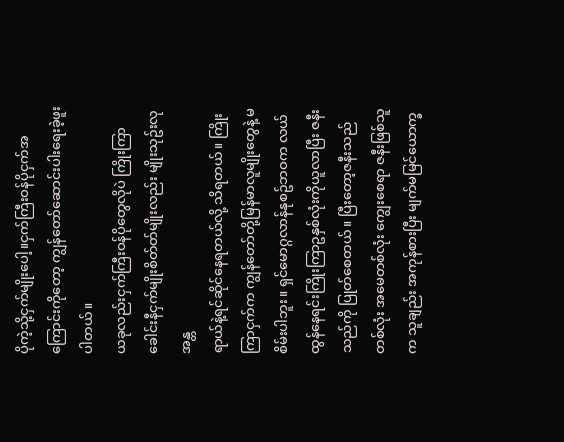ပိုကဲ့သို့ငှက်မျိုးပေါ့။ငှက်ကြီးဝန်ပိုငှက်အကြောင်းကိုတော့ ကျွန်တော်ဆောင်းပါးရေးခဲ့ဖူးပါတယ်။
ယခုလည်းငှက်ကြီးဝန်ပိုတွေလိုပဲ ကြိုးကြာခေါင်းနီငှက်မျိုးစိတ်တ်မျိုးလည်း မျိုးသုဥ်းလုအန္တ
ရာယ်နဲ့ရင်ဆိုင်နေရတယ်လို့ သိရတယ်။ ကြိုးကြာငှက်က ကျွန်တော်တို့မြန်မာလူမျိုးတွေနဲ့ မစိမ်းပါဘူး။ ရှင်မောဂ္ဂလာန်နုစဥ်ဘဝက လယ်ထွန်နေရင်းကြိုးကြာဥနှစ်လုံးကိုယူလာပြီး ဇနီးသည်ကို ပြုတ်စေတယ်။ ပြီးတော့ဇနီးသည်တစ်လုံး အမေတစ်လုံး ကျွေးစေရာ ဇနီးဖြစ်သူက သူချည်း အကုန်စားပြီး မျက်မမြင်ယောက္ခ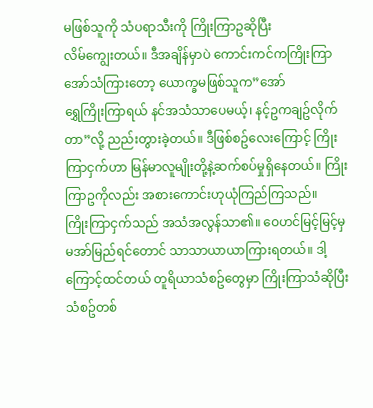မဖြစ်သူကို သံပရာသီးကို ကြိုးကြာဥဆိုပြီး
လိမ်ကျွေးတယ်။ ဒီအချိန်မှာပဲ ကောင်းကင်ကကြိုးကြာအော်သံကြားတော့ ယောက္ခမဖြစ်သူက”အော်
ရွှေကြိုးကြာရယ် နင်အသံသာပေမယ့်၊ နင့်ဥကချဥ်လိုက်တာ”လို့ ညည်းတွားခဲ့တယ်။ ဒီဖြစ်စဥ်လေးကြောင့် ကြိုးကြာငှက်ဟာ မြန်မာလူမျိုးတို့နဲ့ဆက်စပ်မှုရှိနေတယ်။ ကြိုးကြာဥကိုလည်း အစားကောင်းဟုယုံကြည်ကြသည်။
ကြိုးကြာငှက်သည် အသံအလွန်သာ၏။ ဝေဟင်မြင့်မြင့်မှမအာ်မြည်ရင်တောင် သာသာယာယာကြားရတယ်။ ဒါ့ကြောင့်ထင်တယ် တူရိယာသံစဥ်တွေမှာ ကြိုးကြာသံဆိုပြီး သံစဥ်တစ်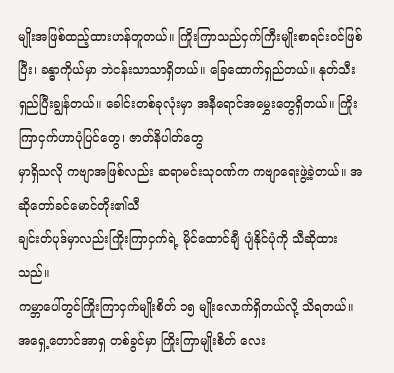မျိုးအဖြစ်ထည့်ထားဟန်တူတယ်။ ကြိုးကြာသည်ငှက်ကြီးမျိုးစာရင်းဝင်ဖြစ်ပြီး၊ ခန္ဓာကိုယ်မှာ ဘဲငန်းသာသာရှိတယ်။ ခြေထောက်ရှည်တယ်။ နုတ်သီးရှည်ပြီးချွန်တယ်။ ခေါင်းတစ်ခုလုံးမှာ အနီရောင်အမွှေးတွေရှိတယ်။ ကြိုးကြာငှက်ဟာပုံပြင်တွေ၊ ဇာတ်နိပါတ်တွေ
မှာရှိသလို ကဗျာအဖြစ်လည်း ဆရာမင်းသုဝဏ်က ကဗျာရေးဖွဲ့ခဲ့တယ်။ အဆိုတော်ခင်မောင်တိုး၏သီ
ချင်းတ်ပုဒ်မှာလည်းကြိုးကြာငှက်ရဲ့ မိုင်ထောင်ချီ ပျံနိုင်ပုံကို သီဆိုထားသည်။
ကမ္ဘာပေါ်တွင်ကြိုးကြာငှက်မျိုးစိတ် ၁၅ မျိုးလောက်ရှိတယ်လို့ သိရတယ်။ အရှေ့တောင်အာရှ တစ်ခွင်မှာ ကြိုးကြာမျိုးစိတ် လေး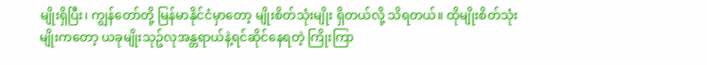မျိုးရှိပြီး၊ ကျွန်တော်တို့ မြန်မာနိုင်ငံမှာတော့ မျိုးစိတ်သုံးမျိုး ရှိတယ်လို့ သိရတယ်။ ထိုမျိုးစိတ်သုံးမျိုးကတော့ ယခုမျိုးသုဥ်လုအန္တရာယ်နဲ့ရင်ဆိုင်နေရတဲ့ ကြိုးကြာ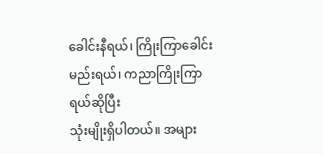ခေါင်းနီရယ်၊ ကြိုးကြာခေါင်းမည်းရယ်၊ ကညာကြိုးကြာရယ်ဆိုပြီး
သုံးမျိုးရှိပါတယ်။ အများ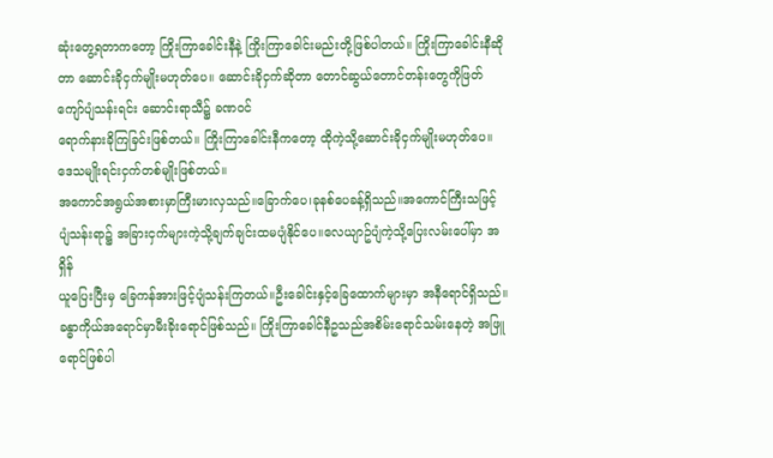ဆုံးတွေ့ရတာကတော့ ကြိုးကြာခေါင်းနီနဲ့ ကြိုးကြာခေါင်းမည်းတို့ဖြစ်ပါတယ်။ ကြိုးကြာခေါင်းနီဆိုတာ ဆောင်းခိုငှက်မျိုးမဟုတ်ပေ။ ဆောင်းခိုငှက်ဆိုတာ တောင်ဆွယ်တောင်တန်းတွေကိုဖြတ်ကျော်ပျံသန်းရင်း ဆောင်းရာသီ၌ ခဏဝင်
ရောက်နားခိုကြခြင်းဖြစ်တယ်။ ကြိုးကြာခေါင်းနီကတော့ ထိုကဲ့သို့ဆောင်းခိုငှက်မျိုးမဟုတ်ပေ။ ဒေသမျိုးရင်းငှက်တစ်မျိုးဖြစ်တယ်။
အကောင်အရွယ်အစားမှာကြီးမားလှသည်။ခြောက်ပေ၊ခုနစ်ပေခန့်ရှိသည်။အကောင်ကြီးသဖြင့်
ပျံသန်းရာ၌ အခြားငှက်များကဲ့သို့ချက်ချင်းထမပျံနိုင်ပေ။လေယျာဥ်ပျံကဲ့သို့ပြေးလမ်းပေါ်မှာ အရှိန်
ယူပြေးပြီးမှ ခြေကန်အားဖြင့်ပျံသန်းကြတယ်။ဦးခေါင်းနှင့်ခြေထောက်များမှာ အနီရောင်ရှိသည်။ ခန္ဓာကိုယ်အရောင်မှာမီးခိုးရောင်ဖြစ်သည်။ ကြိုးကြာခေါင်နီဥသည်အစိမ်းရောင်သမ်းနေတဲ့ အဖြူရောင်ဖြစ်ပါ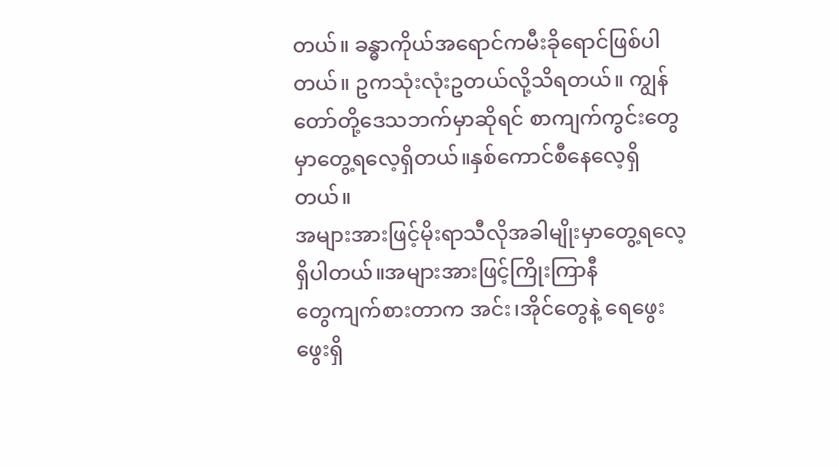တယ်။ ခန္ဓာကိုယ်အရောင်ကမီးခိုရောင်ဖြစ်ပါတယ်။ ဥကသုံးလုံးဥတယ်လို့သိရတယ်။ ကျွန်တော်တို့ဒေသဘက်မှာဆိုရင် စာကျက်ကွင်းတွေမှာတွေ့ရလေ့ရှိတယ်။နှစ်ကောင်စီနေလေ့ရှိတယ်။
အများအားဖြင့်မိုးရာသီလိုအခါမျိုးမှာတွေ့ရလေ့ရှိပါတယ်။အများအားဖြင့်ကြိုးကြာနီ
တွေကျက်စားတာက အင်း၊အိုင်တွေနဲ့ ရေဖွေးဖွေးရှိ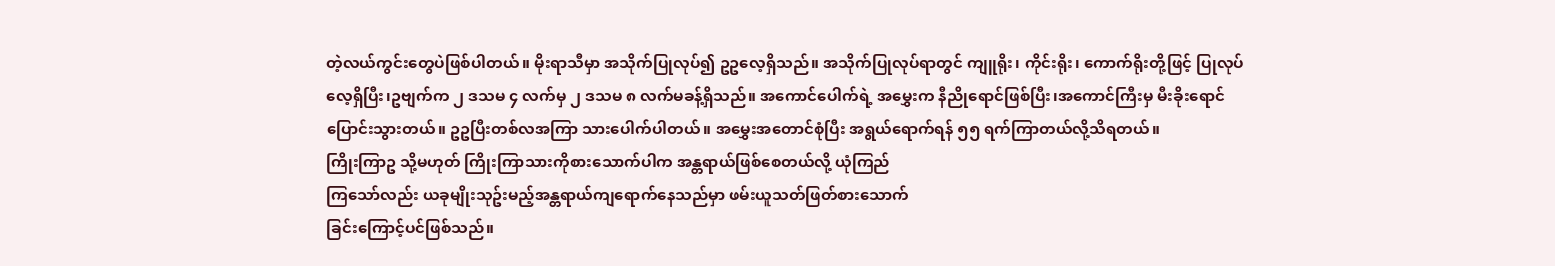တဲ့လယ်ကွင်းတွေပဲဖြစ်ပါတယ်။ မိုးရာသီမှာ အသိုက်ပြုလုပ်၍ ဥဥလေ့ရှိသည်။ အသိုက်ပြုလုပ်ရာတွင် ကျူရိုး၊ ကိုင်းရိုး၊ ကောက်ရိုးတို့ဖြင့် ပြုလုပ်လေ့ရှိပြီး၊ဥဗျက်က ၂ ဒသမ ၄ လက်မှ ၂ ဒသမ ၈ လက်မခန့်ရှိသည်။ အကောင်ပေါက်ရဲ့ အမွှေးက နီညိုရောင်ဖြစ်ပြီး၊အကောင်ကြီးမှ မီးခိုးရောင်ပြောင်းသွားတယ်။ ဥဥပြီးတစ်လအကြာ သားပေါက်ပါတယ်။ အမွှေးအတောင်စုံပြီး အရွယ်ရောက်ရန် ၅၅ ရက်ကြာတယ်လို့သိရတယ်။
ကြိုးကြာဥ သို့မဟုတ် ကြိုးကြာသားကိုစားသောက်ပါက အန္တရာယ်ဖြစ်စေတယ်လို့ ယုံကြည်
ကြသော်လည်း ယခုမျိုးသုဥ်းမည့်အန္တရာယ်ကျရောက်နေသည်မှာ ဖမ်းယူသတ်ဖြတ်စားသောက်
ခြင်းကြောင့်ပင်ဖြစ်သည်။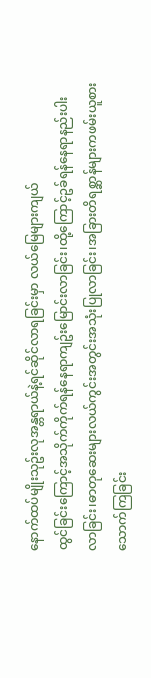နောက်ထပ်မျိုးသုဥ်းလုအန္တရာယ်နဲ့ရင်ဆိုင်လာရခြင်းမှာ လယ်မြေများကျယ်
ထွင်ခြင်းကြောင့်အသိုက်ကိုက်ရန်နေရာကျဥ်းမြောင်းလာခြင်း၊ထို့ကြောင့်ဥခ်ရန်နေရာနည်းပါးလာခြင်း၊ဓာတုဆေးများလယ်ကွင်းအတွင်းအသုံးပြုလာခြင်း၊အခြားတိရစ္ဆာန်များကဖမ်းယူစားသောက်ကြခြင်း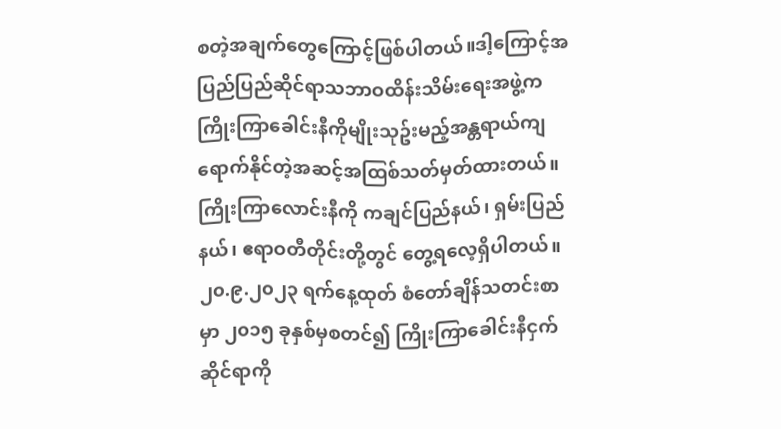စတဲ့အချက်တွေကြောင့်ဖြစ်ပါတယ်။ဒါ့ကြောင့်အပြည်ပြည်ဆိုင်ရာသဘာဝထိန်းသိမ်းရေးအဖွဲ့က
ကြိုးကြာခေါင်းနီကိုမျိုးသုဥ်းမည့်အန္တရာယ်ကျရောက်နိုင်တဲ့အဆင့်အထြစ်သတ်မှတ်ထားတယ်။
ကြိုးကြာလောင်းနီကို ကချင်ပြည်နယ်၊ ရှမ်းပြည်နယ်၊ ဧရာဝတီတိုင်းတို့တွင် တွေ့ရလေ့ရှိပါတယ်။ ၂၀.၉.၂၀၂၃ ရက်နေ့ထုတ် စံတော်ချိန်သတင်းစာမှာ ၂၀၁၅ ခုနှစ်မှစတင်၍ ကြိုးကြာခေါင်းနီငှက်ဆိုင်ရာကို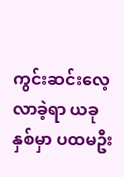ကွင်းဆင်းလေ့လာခဲ့ရာ ယခုနှစ်မှာ ပထမဦး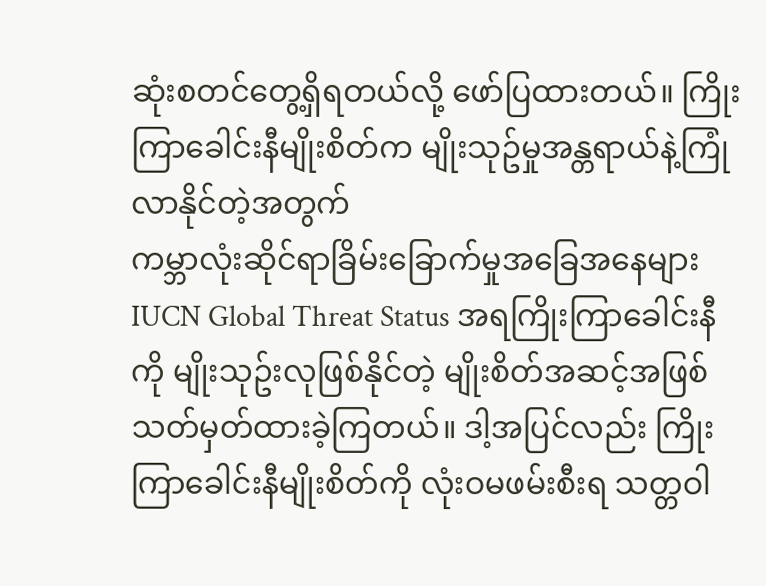ဆုံးစတင်တွေ့ရှိရတယ်လို့ ဖော်ပြထားတယ်။ ကြိုးကြာခေါင်းနီမျိုးစိတ်က မျိုးသုဥ်မှုအန္တရာယ်နဲ့ကြုံလာနိုင်တဲ့အတွက်
ကမ္ဘာလုံးဆိုင်ရာခြိမ်းခြောက်မှုအခြေအနေများ IUCN Global Threat Status အရကြိုးကြာခေါင်းနီ
ကို မျိုးသုဥ်းလုဖြစ်နိုင်တဲ့ မျိုးစိတ်အဆင့်အဖြစ် သတ်မှတ်ထားခဲ့ကြတယ်။ ဒါ့အပြင်လည်း ကြိုးကြာခေါင်းနီမျိုးစိတ်ကို လုံးဝမဖမ်းစီးရ သတ္တဝါ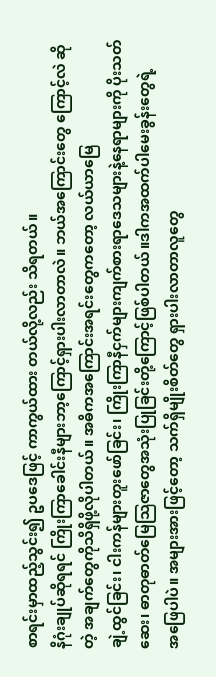စာရင်းမှာထည့်သွင်း၍ ဥပဒေဖြင့် ကာကွယ်ထား တယ်လို့လည်း သိရတယ်။
နိဂုံးချုပ်ဆိုရရင် ကြိုးကြာခေါင်းနီများဘာ့ကြောင့်ရှားပါးလာတာလဲ။ ဘယ်အကြောင်းတွေ ကြောင့်လဲ ဆိုတဲ့ အချက်တွေကိုသိရှိဖို့လိုပါတယ်။ အဓိကအကြောင်းအရင်းတွေကတော့ လယ်ယာမြေ
ချဲ့ထွင်ခြင်း၊ ငါးကန်များတူးဖော်ခြင်း၊ ကြိုးကြာနီငှက်များကျက်စားရာဒေသများနဲ့နေရာများကို ပိုးသတ်
ဆေး၊ ဓာတုဓာတ်မြေသြဇာတွေအသုံးပြုခြင်းတို့ကြောင့်ဖြစ်ပါတယ်။ဒါကအထက်ပါမေးခွန်းတွေရဲ့
အဖြေပါပဲ။ အများအားဖြင့်တော့ သက်ရှိမျိုးစိတ်တွေ ရှားပါးလာတာလူတွေ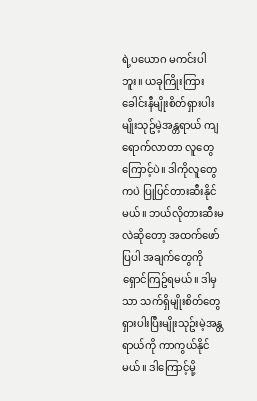ရဲ့ပယောဂ မကင်းပါဘူး။ ယခုကြိုးကြားခေါင်းနီမျိုးစိတ်ရှားပါးမျိုးသုဥ်မဲ့အန္တရာယ် ကျရောက်လာတာ လူတွေကြောင့်ပဲ။ ဒါကိုလူတွေကပဲ ပြုပြင်တားဆီးနိုင်မယ်။ ဘယ်လိုတားဆီးမလဲဆိုတော့ အထက်ဖော်ပြပါ အချက်တွေကို ရှောင်ကြဥ်ရမယ်။ ဒါမှသာ သက်ရှိမျိုးစိတ်တွေရှားပါးပြီးမျိုးသုဥ်းမဲ့အန္တရာယ်ကို ကာကွယ်နိုင်မယ်။ ဒါကြောင့်မို့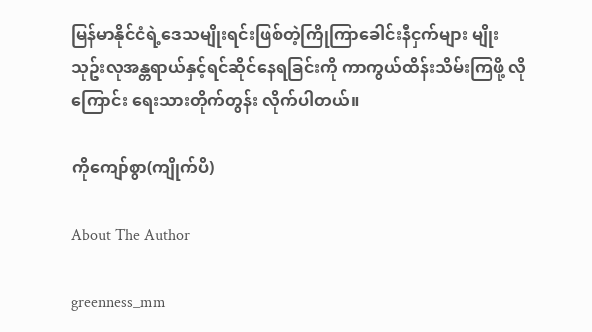မြန်မာနိုင်ငံရဲ့ဒေသမျိုးရင်းဖြစ်တဲ့ကြိုကြာခေါင်းနီငှက်များ မျိုးသုဥ်းလုအန္တရာယ်နှင့်ရင်ဆိုင်နေရခြင်းကို ကာကွယ်ထိန်းသိမ်းကြဖို့ လိုကြောင်း ရေးသားတိုက်တွန်း လိုက်ပါတယ်။

ကိုကျော်စွာ(ကျိုက်ပိ)

About The Author

greenness_mm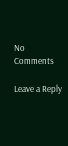No Comments

Leave a Reply